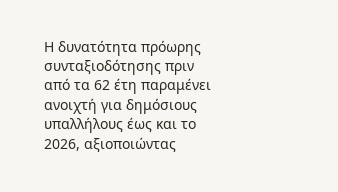Η δυνατότητα πρόωρης συνταξιοδότησης πριν από τα 62 έτη παραμένει ανοιχτή για δημόσιους υπαλλήλους έως και το 2026, αξιοποιώντας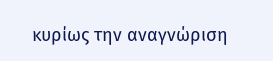κυρίως την αναγνώριση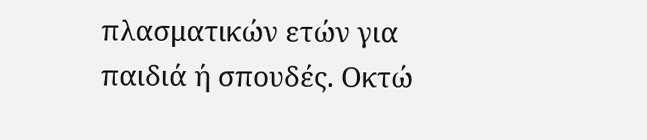πλασματικών ετών για παιδιά ή σπουδές. Οκτώ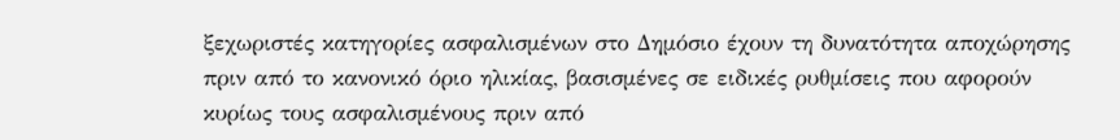ξεχωριστές κατηγορίες ασφαλισμένων στο Δημόσιο έχουν τη δυνατότητα αποχώρησης πριν από το κανονικό όριο ηλικίας, βασισμένες σε ειδικές ρυθμίσεις που αφορούν κυρίως τους ασφαλισμένους πριν από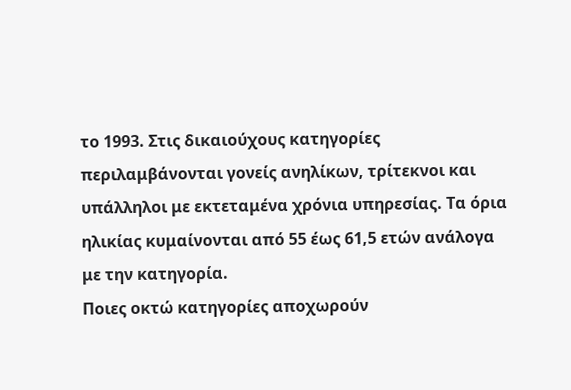το 1993. Στις δικαιούχους κατηγορίες περιλαμβάνονται γονείς ανηλίκων, τρίτεκνοι και υπάλληλοι με εκτεταμένα χρόνια υπηρεσίας. Τα όρια ηλικίας κυμαίνονται από 55 έως 61,5 ετών ανάλογα με την κατηγορία.
Ποιες οκτώ κατηγορίες αποχωρούν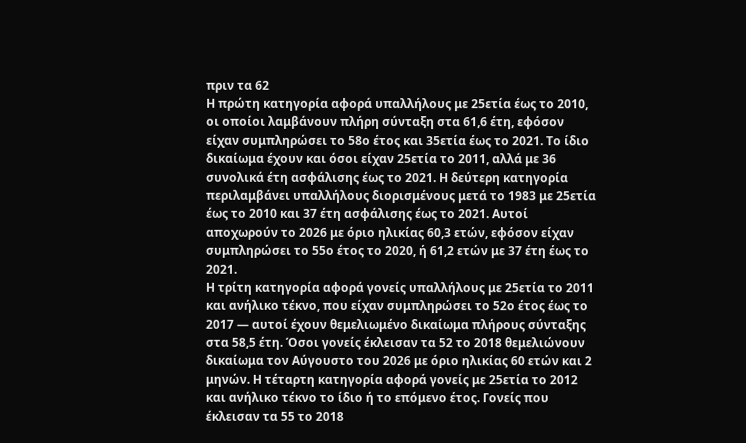πριν τα 62
Η πρώτη κατηγορία αφορά υπαλλήλους με 25ετία έως το 2010, οι οποίοι λαμβάνουν πλήρη σύνταξη στα 61,6 έτη, εφόσον είχαν συμπληρώσει το 58ο έτος και 35ετία έως το 2021. Το ίδιο δικαίωμα έχουν και όσοι είχαν 25ετία το 2011, αλλά με 36 συνολικά έτη ασφάλισης έως το 2021. Η δεύτερη κατηγορία περιλαμβάνει υπαλλήλους διορισμένους μετά το 1983 με 25ετία έως το 2010 και 37 έτη ασφάλισης έως το 2021. Αυτοί αποχωρούν το 2026 με όριο ηλικίας 60,3 ετών, εφόσον είχαν συμπληρώσει το 55ο έτος το 2020, ή 61,2 ετών με 37 έτη έως το 2021.
Η τρίτη κατηγορία αφορά γονείς υπαλλήλους με 25ετία το 2011 και ανήλικο τέκνο, που είχαν συμπληρώσει το 52ο έτος έως το 2017 — αυτοί έχουν θεμελιωμένο δικαίωμα πλήρους σύνταξης στα 58,5 έτη. Όσοι γονείς έκλεισαν τα 52 το 2018 θεμελιώνουν δικαίωμα τον Αύγουστο του 2026 με όριο ηλικίας 60 ετών και 2 μηνών. Η τέταρτη κατηγορία αφορά γονείς με 25ετία το 2012 και ανήλικο τέκνο το ίδιο ή το επόμενο έτος. Γονείς που έκλεισαν τα 55 το 2018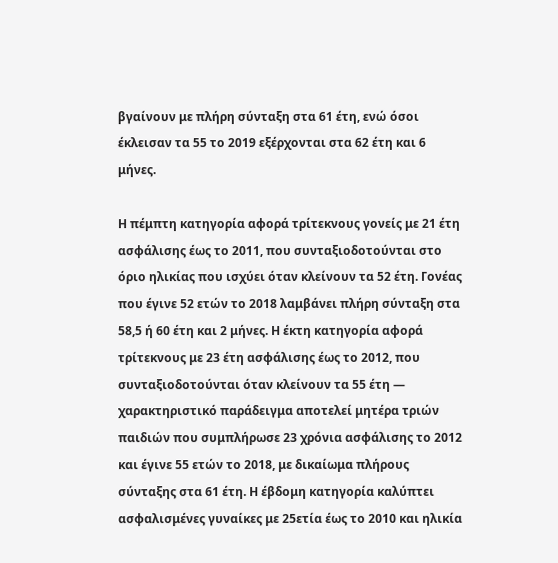βγαίνουν με πλήρη σύνταξη στα 61 έτη, ενώ όσοι έκλεισαν τα 55 το 2019 εξέρχονται στα 62 έτη και 6 μήνες.

Η πέμπτη κατηγορία αφορά τρίτεκνους γονείς με 21 έτη ασφάλισης έως το 2011, που συνταξιοδοτούνται στο όριο ηλικίας που ισχύει όταν κλείνουν τα 52 έτη. Γονέας που έγινε 52 ετών το 2018 λαμβάνει πλήρη σύνταξη στα 58,5 ή 60 έτη και 2 μήνες. Η έκτη κατηγορία αφορά τρίτεκνους με 23 έτη ασφάλισης έως το 2012, που συνταξιοδοτούνται όταν κλείνουν τα 55 έτη — χαρακτηριστικό παράδειγμα αποτελεί μητέρα τριών παιδιών που συμπλήρωσε 23 χρόνια ασφάλισης το 2012 και έγινε 55 ετών το 2018, με δικαίωμα πλήρους σύνταξης στα 61 έτη. Η έβδομη κατηγορία καλύπτει ασφαλισμένες γυναίκες με 25ετία έως το 2010 και ηλικία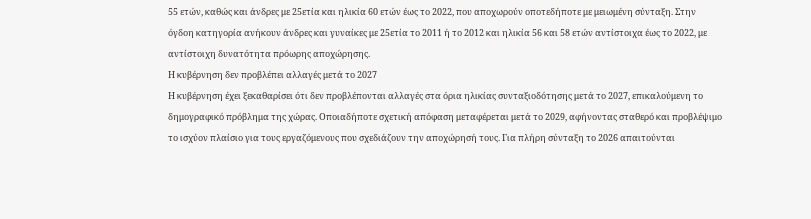55 ετών, καθώς και άνδρες με 25ετία και ηλικία 60 ετών έως το 2022, που αποχωρούν οποτεδήποτε με μειωμένη σύνταξη. Στην όγδοη κατηγορία ανήκουν άνδρες και γυναίκες με 25ετία το 2011 ή το 2012 και ηλικία 56 και 58 ετών αντίστοιχα έως το 2022, με αντίστοιχη δυνατότητα πρόωρης αποχώρησης.
Η κυβέρνηση δεν προβλέπει αλλαγές μετά το 2027
Η κυβέρνηση έχει ξεκαθαρίσει ότι δεν προβλέπονται αλλαγές στα όρια ηλικίας συνταξιοδότησης μετά το 2027, επικαλούμενη το δημογραφικό πρόβλημα της χώρας. Οποιαδήποτε σχετική απόφαση μεταφέρεται μετά το 2029, αφήνοντας σταθερό και προβλέψιμο το ισχύον πλαίσιο για τους εργαζόμενους που σχεδιάζουν την αποχώρησή τους. Για πλήρη σύνταξη το 2026 απαιτούνται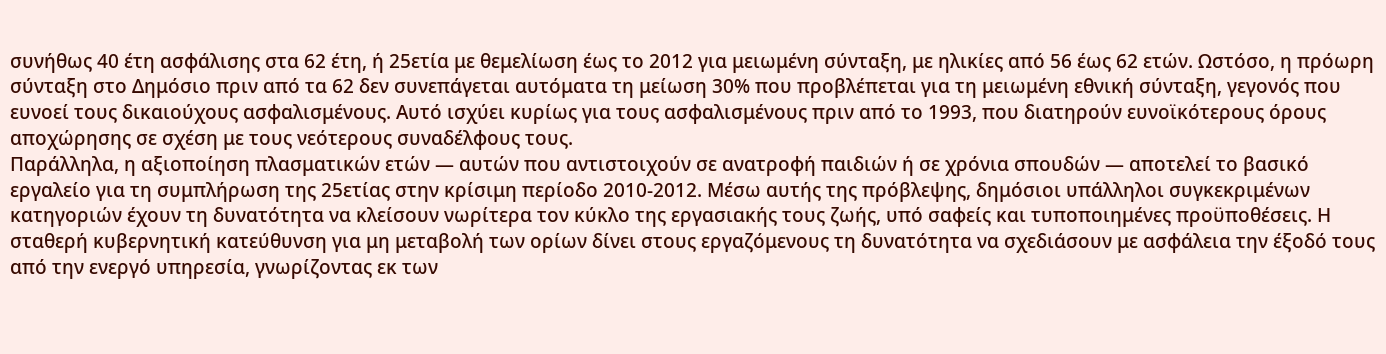συνήθως 40 έτη ασφάλισης στα 62 έτη, ή 25ετία με θεμελίωση έως το 2012 για μειωμένη σύνταξη, με ηλικίες από 56 έως 62 ετών. Ωστόσο, η πρόωρη σύνταξη στο Δημόσιο πριν από τα 62 δεν συνεπάγεται αυτόματα τη μείωση 30% που προβλέπεται για τη μειωμένη εθνική σύνταξη, γεγονός που ευνοεί τους δικαιούχους ασφαλισμένους. Αυτό ισχύει κυρίως για τους ασφαλισμένους πριν από το 1993, που διατηρούν ευνοϊκότερους όρους αποχώρησης σε σχέση με τους νεότερους συναδέλφους τους.
Παράλληλα, η αξιοποίηση πλασματικών ετών — αυτών που αντιστοιχούν σε ανατροφή παιδιών ή σε χρόνια σπουδών — αποτελεί το βασικό εργαλείο για τη συμπλήρωση της 25ετίας στην κρίσιμη περίοδο 2010-2012. Μέσω αυτής της πρόβλεψης, δημόσιοι υπάλληλοι συγκεκριμένων κατηγοριών έχουν τη δυνατότητα να κλείσουν νωρίτερα τον κύκλο της εργασιακής τους ζωής, υπό σαφείς και τυποποιημένες προϋποθέσεις. Η σταθερή κυβερνητική κατεύθυνση για μη μεταβολή των ορίων δίνει στους εργαζόμενους τη δυνατότητα να σχεδιάσουν με ασφάλεια την έξοδό τους από την ενεργό υπηρεσία, γνωρίζοντας εκ των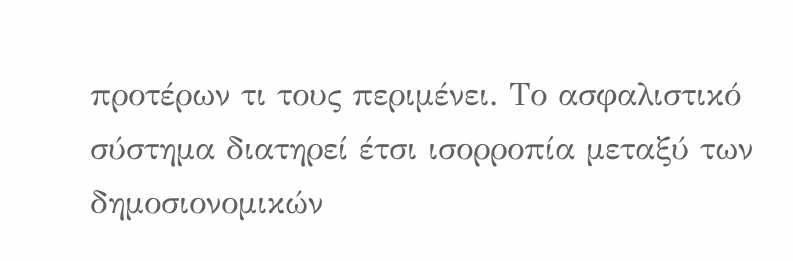προτέρων τι τους περιμένει. Το ασφαλιστικό σύστημα διατηρεί έτσι ισορροπία μεταξύ των δημοσιονομικών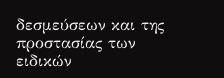δεσμεύσεων και της προστασίας των ειδικών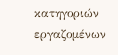κατηγοριών εργαζομένων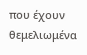που έχουν θεμελιωμένα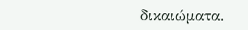δικαιώματα.